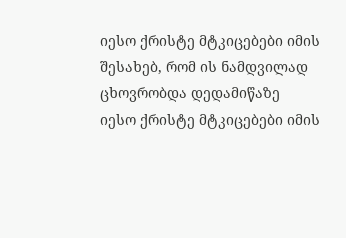იესო ქრისტე მტკიცებები იმის შესახებ, რომ ის ნამდვილად ცხოვრობდა დედამიწაზე
იესო ქრისტე მტკიცებები იმის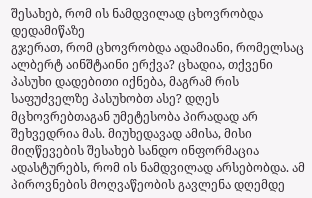შესახებ, რომ ის ნამდვილად ცხოვრობდა დედამიწაზე
გჯერათ, რომ ცხოვრობდა ადამიანი, რომელსაც ალბერტ აინშტაინი ერქვა? ცხადია, თქვენი პასუხი დადებითი იქნება, მაგრამ რის საფუძველზე პასუხობთ ასე? დღეს მცხოვრებთაგან უმეტესობა პირადად არ შეხვედრია მას. მიუხედავად ამისა, მისი მიღწევების შესახებ სანდო ინფორმაცია ადასტურებს, რომ ის ნამდვილად არსებობდა. ამ პიროვნების მოღვაწეობის გავლენა დღემდე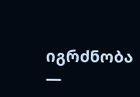იგრძნობა —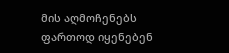მის აღმოჩენებს ფართოდ იყენებენ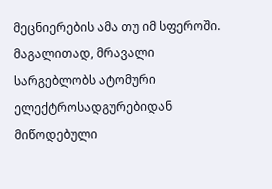მეცნიერების ამა თუ იმ სფეროში. მაგალითად, მრავალი სარგებლობს ატომური ელექტროსადგურებიდან მიწოდებული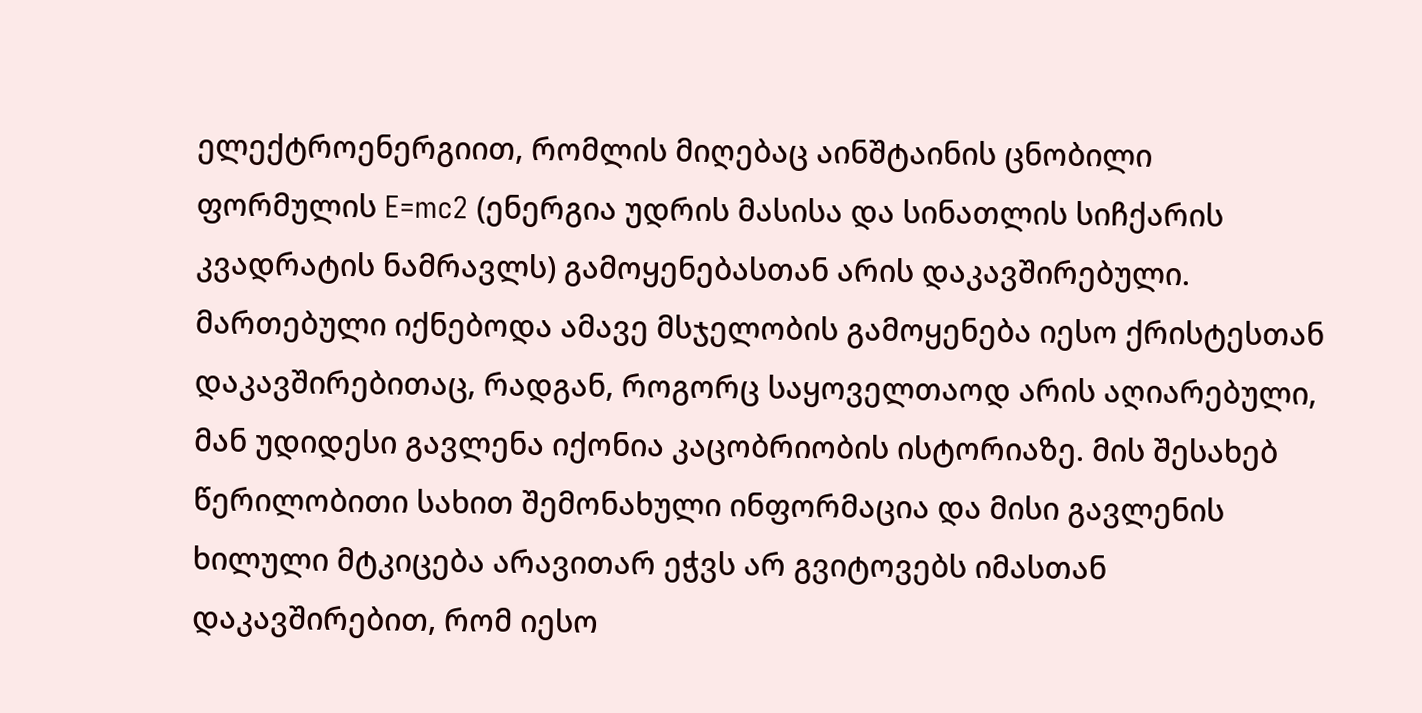ელექტროენერგიით, რომლის მიღებაც აინშტაინის ცნობილი ფორმულის E=mc2 (ენერგია უდრის მასისა და სინათლის სიჩქარის კვადრატის ნამრავლს) გამოყენებასთან არის დაკავშირებული.
მართებული იქნებოდა ამავე მსჯელობის გამოყენება იესო ქრისტესთან დაკავშირებითაც, რადგან, როგორც საყოველთაოდ არის აღიარებული, მან უდიდესი გავლენა იქონია კაცობრიობის ისტორიაზე. მის შესახებ წერილობითი სახით შემონახული ინფორმაცია და მისი გავლენის ხილული მტკიცება არავითარ ეჭვს არ გვიტოვებს იმასთან დაკავშირებით, რომ იესო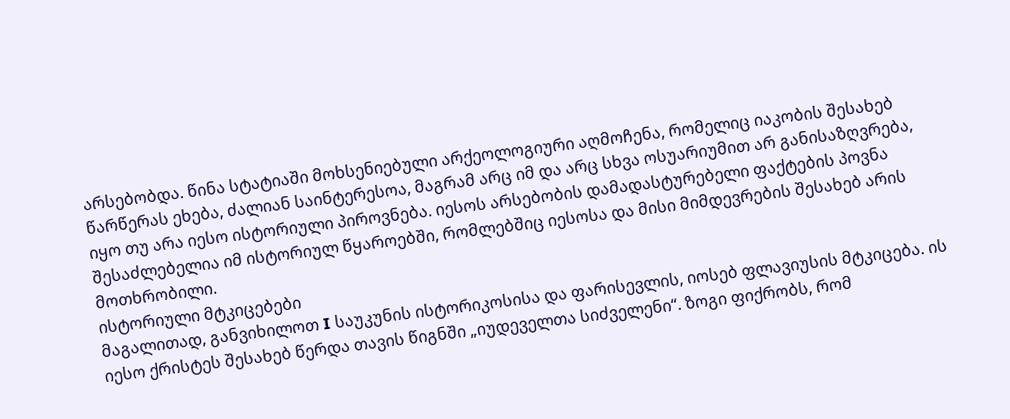არსებობდა. წინა სტატიაში მოხსენიებული არქეოლოგიური აღმოჩენა, რომელიც იაკობის შესახებ წარწერას ეხება, ძალიან საინტერესოა, მაგრამ არც იმ და არც სხვა ოსუარიუმით არ განისაზღვრება, იყო თუ არა იესო ისტორიული პიროვნება. იესოს არსებობის დამადასტურებელი ფაქტების პოვნა შესაძლებელია იმ ისტორიულ წყაროებში, რომლებშიც იესოსა და მისი მიმდევრების შესახებ არის მოთხრობილი.
ისტორიული მტკიცებები
მაგალითად, განვიხილოთ I საუკუნის ისტორიკოსისა და ფარისევლის, იოსებ ფლავიუსის მტკიცება. ის იესო ქრისტეს შესახებ წერდა თავის წიგნში „იუდეველთა სიძველენი“. ზოგი ფიქრობს, რომ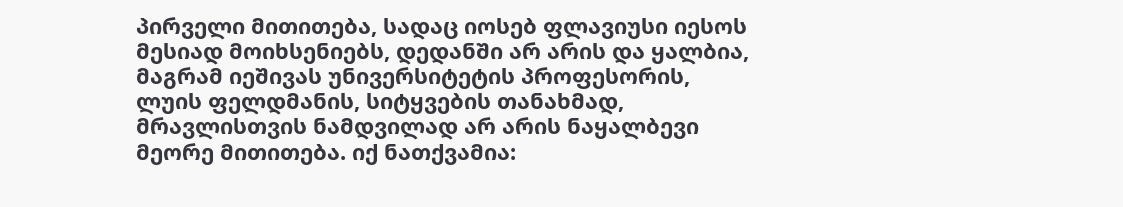პირველი მითითება, სადაც იოსებ ფლავიუსი იესოს მესიად მოიხსენიებს, დედანში არ არის და ყალბია, მაგრამ იეშივას უნივერსიტეტის პროფესორის, ლუის ფელდმანის, სიტყვების თანახმად, მრავლისთვის ნამდვილად არ არის ნაყალბევი მეორე მითითება. იქ ნათქვამია: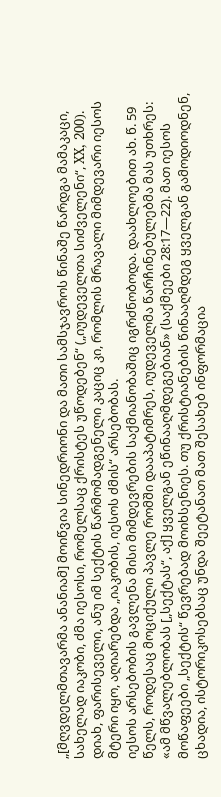„[მღვდელმთავარმა ანანიამ] მოიწვია სინედრიონი და მათი სამსჯავროს წინაშე წარდგა მამაკაცი, სახელად იაკობი, ძმა იესოსი, რომელსაც ქრისტეს უწოდებენ“ („იუდეველთა სიძველენი“, XX, 200). დიახ, ფარისეველი, ანუ იმ სექტის წარმომადგენელი კაციც კი, რომლის მრავალი მიმდევარი იესოს მტერი იყო, აღიარებდა „იაკობის, იესოს ძმის“ არსებობას.
იესოს არსებობის გავლენა მისი მიმდევრების საქმიანობაშიც იგრძნობოდა. დაახლოებით ახ. წ. 59 წელს, როდესაც მოციქული პავლე რომში დააპატიმრეს, იუდეველმა წარჩინებულებმა მას უთხრეს: «ამ მწვალებლობას [„სექტას“, აქ] ყველგან ეწინააღმდეგებიან» (საქმეები 28:17—22). მათ იესოს მოწაფეები „სექტის“ წევრებად მოიხსენიეს. თუ ქრისტიანების წინააღმდეგ ყველგან გამოდიოდნენ, ცხადია, ისტორიკოსებსაც უნდა შეეტანათ მათ შესახებ ინფორმაცია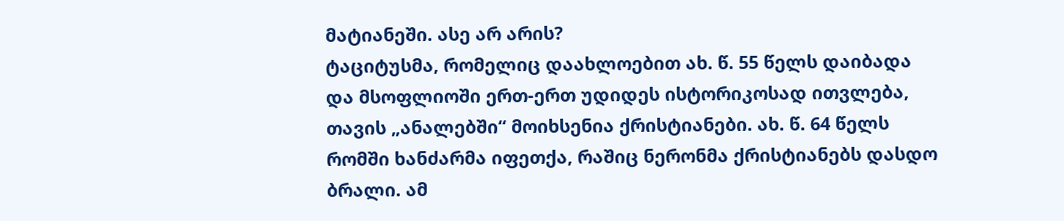მატიანეში. ასე არ არის?
ტაციტუსმა, რომელიც დაახლოებით ახ. წ. 55 წელს დაიბადა და მსოფლიოში ერთ-ერთ უდიდეს ისტორიკოსად ითვლება, თავის „ანალებში“ მოიხსენია ქრისტიანები. ახ. წ. 64 წელს რომში ხანძარმა იფეთქა, რაშიც ნერონმა ქრისტიანებს დასდო ბრალი. ამ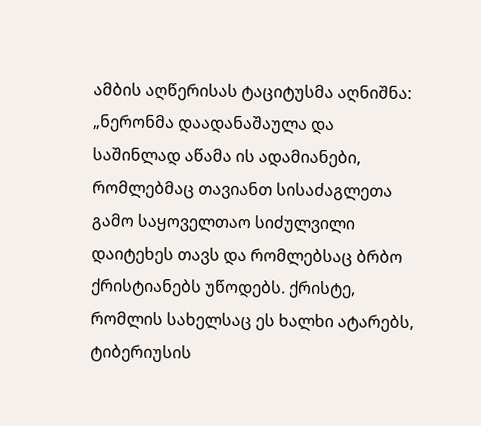ამბის აღწერისას ტაციტუსმა აღნიშნა: „ნერონმა დაადანაშაულა და საშინლად აწამა ის ადამიანები, რომლებმაც თავიანთ სისაძაგლეთა გამო საყოველთაო სიძულვილი დაიტეხეს თავს და რომლებსაც ბრბო ქრისტიანებს უწოდებს. ქრისტე, რომლის სახელსაც ეს ხალხი ატარებს, ტიბერიუსის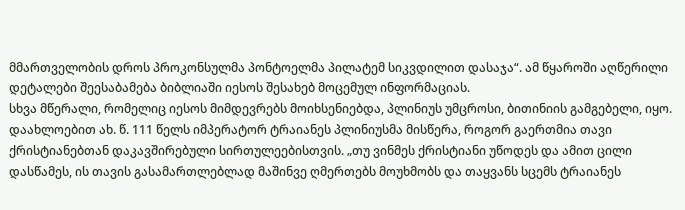მმართველობის დროს პროკონსულმა პონტოელმა პილატემ სიკვდილით დასაჯა“. ამ წყაროში აღწერილი დეტალები შეესაბამება ბიბლიაში იესოს შესახებ მოცემულ ინფორმაციას.
სხვა მწერალი, რომელიც იესოს მიმდევრებს მოიხსენიებდა, პლინიუს უმცროსი, ბითინიის გამგებელი, იყო. დაახლოებით ახ. წ. 111 წელს იმპერატორ ტრაიანეს პლინიუსმა მისწერა, როგორ გაერთმია თავი ქრისტიანებთან დაკავშირებული სირთულეებისთვის. „თუ ვინმეს ქრისტიანი უწოდეს და ამით ცილი დასწამეს, ის თავის გასამართლებლად მაშინვე ღმერთებს მოუხმობს და თაყვანს სცემს ტრაიანეს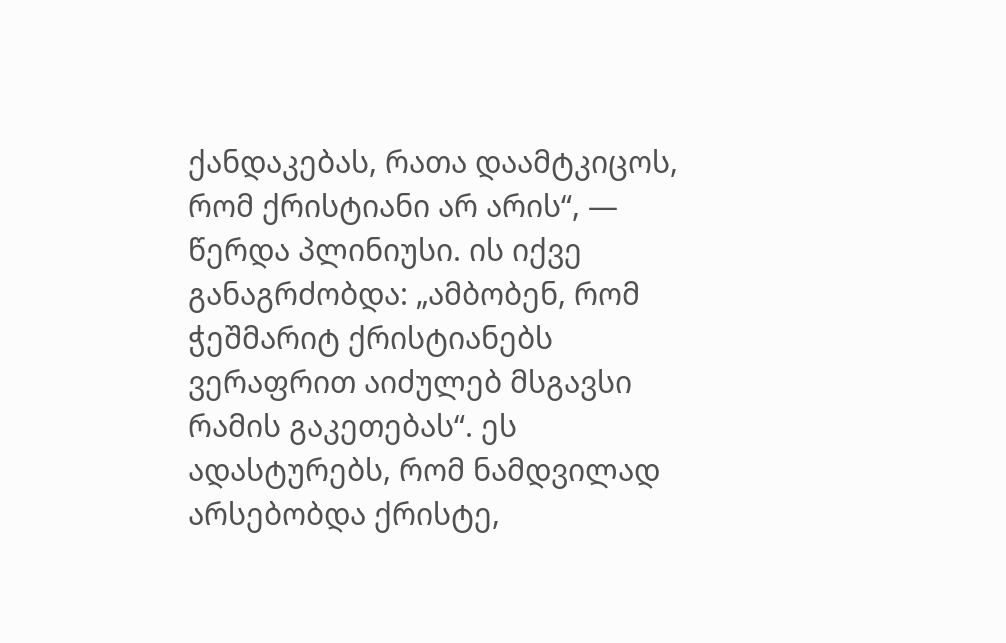ქანდაკებას, რათა დაამტკიცოს, რომ ქრისტიანი არ არის“, — წერდა პლინიუსი. ის იქვე განაგრძობდა: „ამბობენ, რომ ჭეშმარიტ ქრისტიანებს ვერაფრით აიძულებ მსგავსი რამის გაკეთებას“. ეს ადასტურებს, რომ ნამდვილად არსებობდა ქრისტე,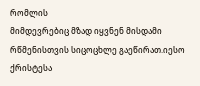რომლის
მიმდევრებიც მზად იყვნენ მისდამი რწმენისთვის სიცოცხლე გაეწირათ.იესო ქრისტესა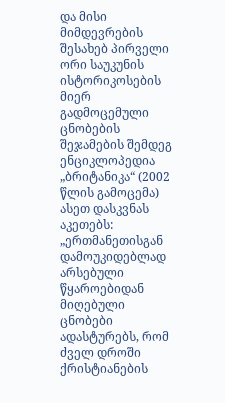და მისი მიმდევრების შესახებ პირველი ორი საუკუნის ისტორიკოსების მიერ გადმოცემული ცნობების შეჯამების შემდეგ ენციკლოპედია „ბრიტანიკა“ (2002 წლის გამოცემა) ასეთ დასკვნას აკეთებს: „ერთმანეთისგან დამოუკიდებლად არსებული წყაროებიდან მიღებული ცნობები ადასტურებს, რომ ძველ დროში ქრისტიანების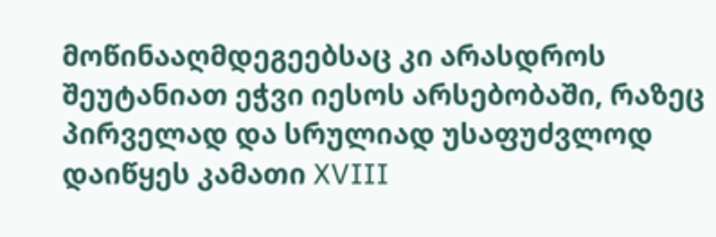მოწინააღმდეგეებსაც კი არასდროს შეუტანიათ ეჭვი იესოს არსებობაში, რაზეც პირველად და სრულიად უსაფუძვლოდ დაიწყეს კამათი XVIII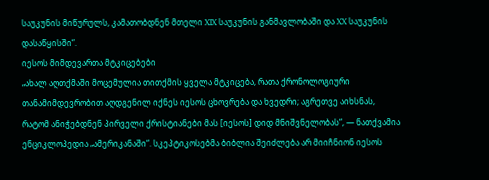საუკუნის მიწურულს, კამათობდნენ მთელი XIX საუკუნის განმავლობაში და XX საუკუნის დასაწყისში“.
იესოს მიმდევართა მტკიცებები
„ახალ აღთქმაში მოცემულია თითქმის ყველა მტკიცება, რათა ქრონოლოგიური თანამიმდევრობით აღდგენილ იქნეს იესოს ცხოვრება და ხვედრი; აგრეთვე აიხსნას, რატომ ანიჭებდნენ პირველი ქრისტიანები მას [იესოს] დიდ მნიშვნელობას“, — ნათქვამია ენციკლოპედია „ამერიკანაში“. სკეპტიკოსებმა ბიბლია შეიძლება არ მიიჩნიონ იესოს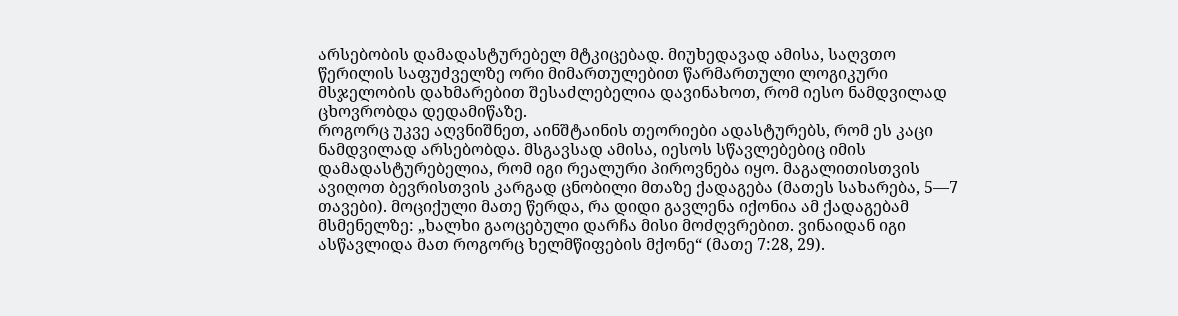არსებობის დამადასტურებელ მტკიცებად. მიუხედავად ამისა, საღვთო წერილის საფუძველზე ორი მიმართულებით წარმართული ლოგიკური მსჯელობის დახმარებით შესაძლებელია დავინახოთ, რომ იესო ნამდვილად ცხოვრობდა დედამიწაზე.
როგორც უკვე აღვნიშნეთ, აინშტაინის თეორიები ადასტურებს, რომ ეს კაცი ნამდვილად არსებობდა. მსგავსად ამისა, იესოს სწავლებებიც იმის დამადასტურებელია, რომ იგი რეალური პიროვნება იყო. მაგალითისთვის ავიღოთ ბევრისთვის კარგად ცნობილი მთაზე ქადაგება (მათეს სახარება, 5—7 თავები). მოციქული მათე წერდა, რა დიდი გავლენა იქონია ამ ქადაგებამ მსმენელზე: „ხალხი გაოცებული დარჩა მისი მოძღვრებით. ვინაიდან იგი ასწავლიდა მათ როგორც ხელმწიფების მქონე“ (მათე 7:28, 29).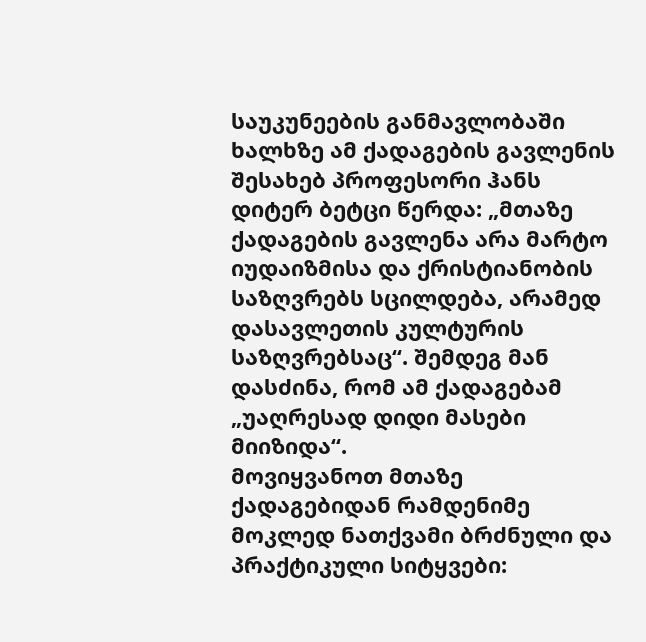საუკუნეების განმავლობაში ხალხზე ამ ქადაგების გავლენის შესახებ პროფესორი ჰანს დიტერ ბეტცი წერდა: „მთაზე ქადაგების გავლენა არა მარტო იუდაიზმისა და ქრისტიანობის საზღვრებს სცილდება, არამედ დასავლეთის კულტურის საზღვრებსაც“. შემდეგ მან დასძინა, რომ ამ ქადაგებამ „უაღრესად დიდი მასები მიიზიდა“.
მოვიყვანოთ მთაზე ქადაგებიდან რამდენიმე მოკლედ ნათქვამი ბრძნული და პრაქტიკული სიტყვები: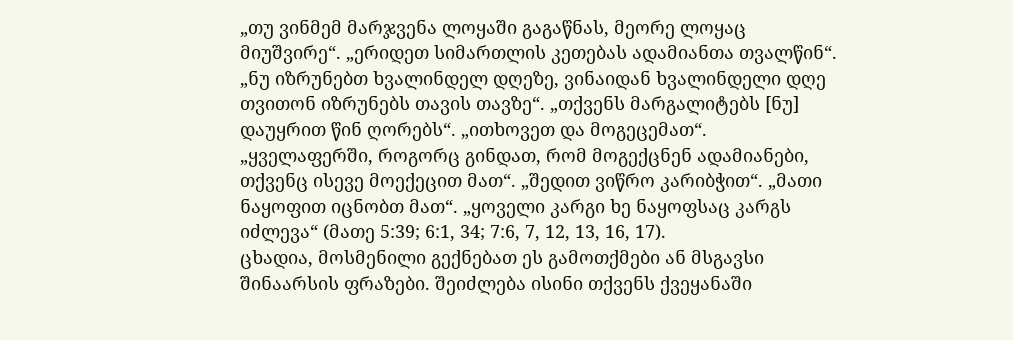„თუ ვინმემ მარჯვენა ლოყაში გაგაწნას, მეორე ლოყაც მიუშვირე“. „ერიდეთ სიმართლის კეთებას ადამიანთა თვალწინ“. „ნუ იზრუნებთ ხვალინდელ დღეზე, ვინაიდან ხვალინდელი დღე თვითონ იზრუნებს თავის თავზე“. „თქვენს მარგალიტებს [ნუ] დაუყრით წინ ღორებს“. „ითხოვეთ და მოგეცემათ“. „ყველაფერში, როგორც გინდათ, რომ მოგექცნენ ადამიანები, თქვენც ისევე მოექეცით მათ“. „შედით ვიწრო კარიბჭით“. „მათი ნაყოფით იცნობთ მათ“. „ყოველი კარგი ხე ნაყოფსაც კარგს იძლევა“ (მათე 5:39; 6:1, 34; 7:6, 7, 12, 13, 16, 17).
ცხადია, მოსმენილი გექნებათ ეს გამოთქმები ან მსგავსი შინაარსის ფრაზები. შეიძლება ისინი თქვენს ქვეყანაში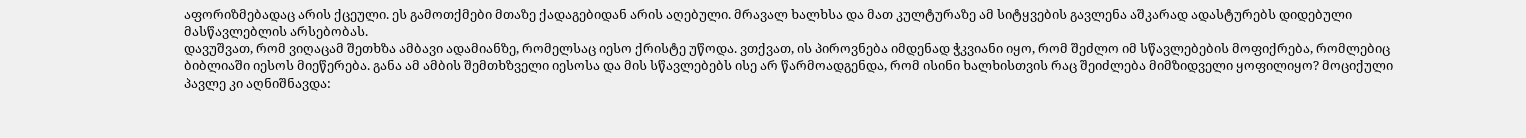აფორიზმებადაც არის ქცეული. ეს გამოთქმები მთაზე ქადაგებიდან არის აღებული. მრავალ ხალხსა და მათ კულტურაზე ამ სიტყვების გავლენა აშკარად ადასტურებს დიდებული მასწავლებლის არსებობას.
დავუშვათ, რომ ვიღაცამ შეთხზა ამბავი ადამიანზე, რომელსაც იესო ქრისტე უწოდა. ვთქვათ, ის პიროვნება იმდენად ჭკვიანი იყო, რომ შეძლო იმ სწავლებების მოფიქრება, რომლებიც ბიბლიაში იესოს მიეწერება. განა ამ ამბის შემთხზველი იესოსა და მის სწავლებებს ისე არ წარმოადგენდა, რომ ისინი ხალხისთვის რაც შეიძლება მიმზიდველი ყოფილიყო? მოციქული პავლე კი აღნიშნავდა: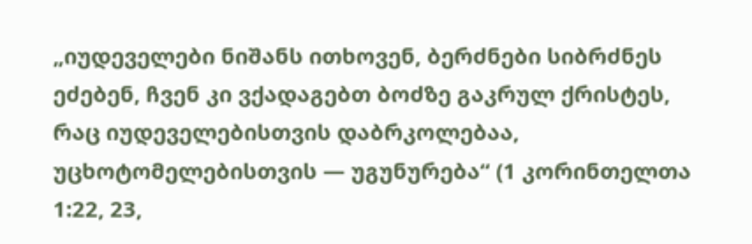„იუდეველები ნიშანს ითხოვენ, ბერძნები სიბრძნეს ეძებენ, ჩვენ კი ვქადაგებთ ბოძზე გაკრულ ქრისტეს, რაც იუდეველებისთვის დაბრკოლებაა, უცხოტომელებისთვის — უგუნურება“ (1 კორინთელთა 1:22, 23,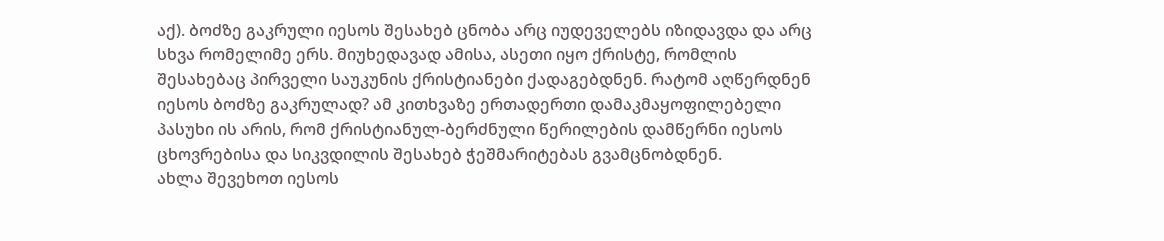აქ). ბოძზე გაკრული იესოს შესახებ ცნობა არც იუდეველებს იზიდავდა და არც სხვა რომელიმე ერს. მიუხედავად ამისა, ასეთი იყო ქრისტე, რომლის შესახებაც პირველი საუკუნის ქრისტიანები ქადაგებდნენ. რატომ აღწერდნენ იესოს ბოძზე გაკრულად? ამ კითხვაზე ერთადერთი დამაკმაყოფილებელი პასუხი ის არის, რომ ქრისტიანულ-ბერძნული წერილების დამწერნი იესოს ცხოვრებისა და სიკვდილის შესახებ ჭეშმარიტებას გვამცნობდნენ.
ახლა შევეხოთ იესოს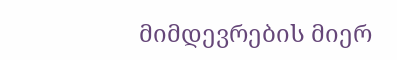მიმდევრების მიერ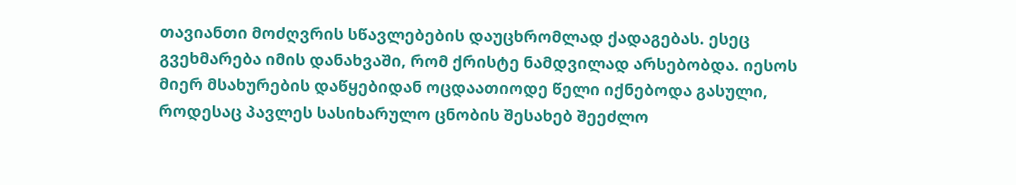თავიანთი მოძღვრის სწავლებების დაუცხრომლად ქადაგებას. ესეც გვეხმარება იმის დანახვაში, რომ ქრისტე ნამდვილად არსებობდა. იესოს მიერ მსახურების დაწყებიდან ოცდაათიოდე წელი იქნებოდა გასული, როდესაც პავლეს სასიხარულო ცნობის შესახებ შეეძლო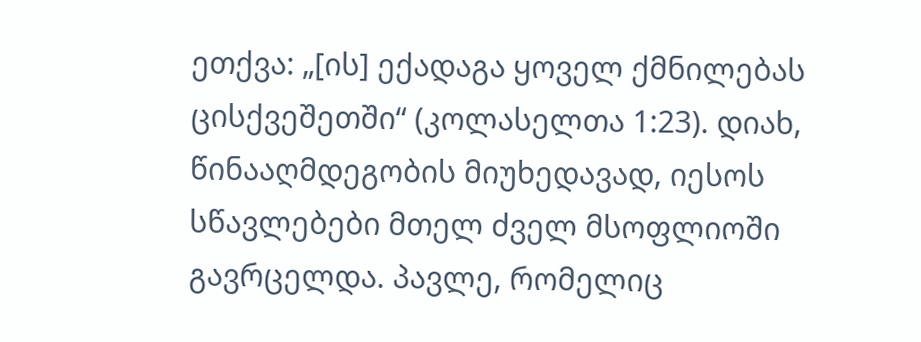ეთქვა: „[ის] ექადაგა ყოველ ქმნილებას ცისქვეშეთში“ (კოლასელთა 1:23). დიახ, წინააღმდეგობის მიუხედავად, იესოს სწავლებები მთელ ძველ მსოფლიოში გავრცელდა. პავლე, რომელიც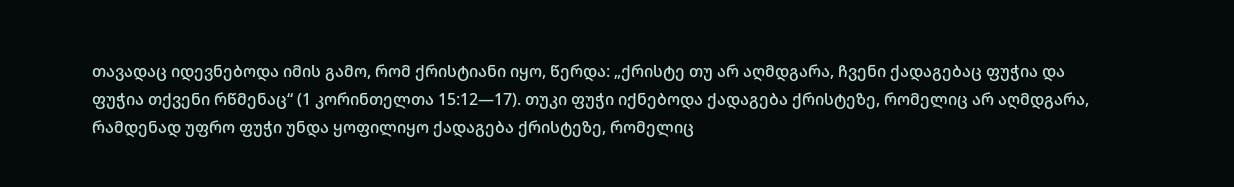თავადაც იდევნებოდა იმის გამო, რომ ქრისტიანი იყო, წერდა: „ქრისტე თუ არ აღმდგარა, ჩვენი ქადაგებაც ფუჭია და ფუჭია თქვენი რწმენაც“ (1 კორინთელთა 15:12—17). თუკი ფუჭი იქნებოდა ქადაგება ქრისტეზე, რომელიც არ აღმდგარა, რამდენად უფრო ფუჭი უნდა ყოფილიყო ქადაგება ქრისტეზე, რომელიც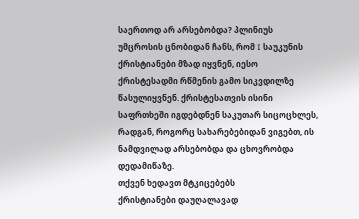საერთოდ არ არსებობდა? პლინიუს უმცროსის ცნობიდან ჩანს, რომ I საუკუნის ქრისტიანები მზად იყვნენ, იესო ქრისტესადმი რწმენის გამო სიკვდილზე წასულიყვნენ. ქრისტესათვის ისინი საფრთხეში იგდებდნენ საკუთარ სიცოცხლეს, რადგან, როგორც სახარებებიდან ვიგებთ, ის ნამდვილად არსებობდა და ცხოვრობდა დედამიწაზე.
თქვენ ხედავთ მტკიცებებს
ქრისტიანები დაუღალავად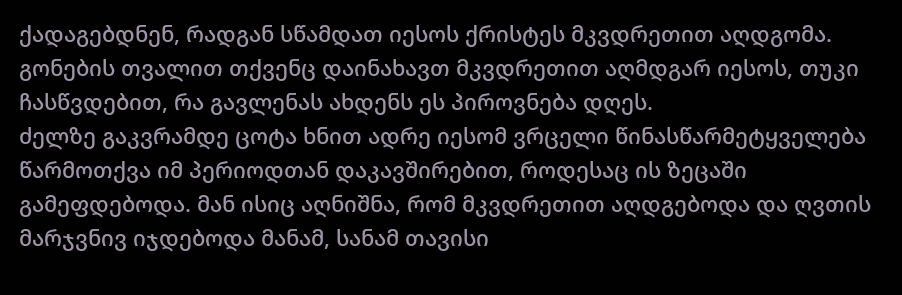ქადაგებდნენ, რადგან სწამდათ იესოს ქრისტეს მკვდრეთით აღდგომა. გონების თვალით თქვენც დაინახავთ მკვდრეთით აღმდგარ იესოს, თუკი ჩასწვდებით, რა გავლენას ახდენს ეს პიროვნება დღეს.
ძელზე გაკვრამდე ცოტა ხნით ადრე იესომ ვრცელი წინასწარმეტყველება წარმოთქვა იმ პერიოდთან დაკავშირებით, როდესაც ის ზეცაში გამეფდებოდა. მან ისიც აღნიშნა, რომ მკვდრეთით აღდგებოდა და ღვთის მარჯვნივ იჯდებოდა მანამ, სანამ თავისი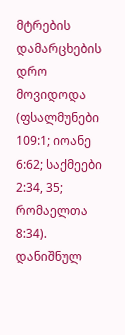მტრების დამარცხების დრო მოვიდოდა (ფსალმუნები 109:1; იოანე 6:62; საქმეები 2:34, 35; რომაელთა 8:34). დანიშნულ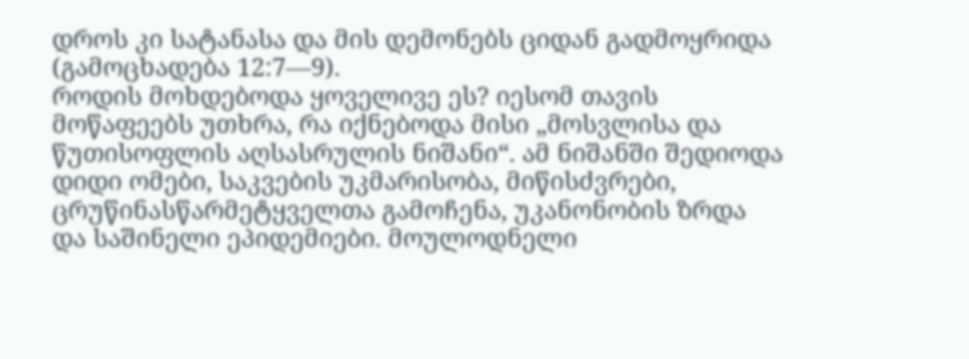დროს კი სატანასა და მის დემონებს ციდან გადმოყრიდა (გამოცხადება 12:7—9).
როდის მოხდებოდა ყოველივე ეს? იესომ თავის მოწაფეებს უთხრა, რა იქნებოდა მისი „მოსვლისა და წუთისოფლის აღსასრულის ნიშანი“. ამ ნიშანში შედიოდა დიდი ომები, საკვების უკმარისობა, მიწისძვრები, ცრუწინასწარმეტყველთა გამოჩენა, უკანონობის ზრდა და საშინელი ეპიდემიები. მოულოდნელი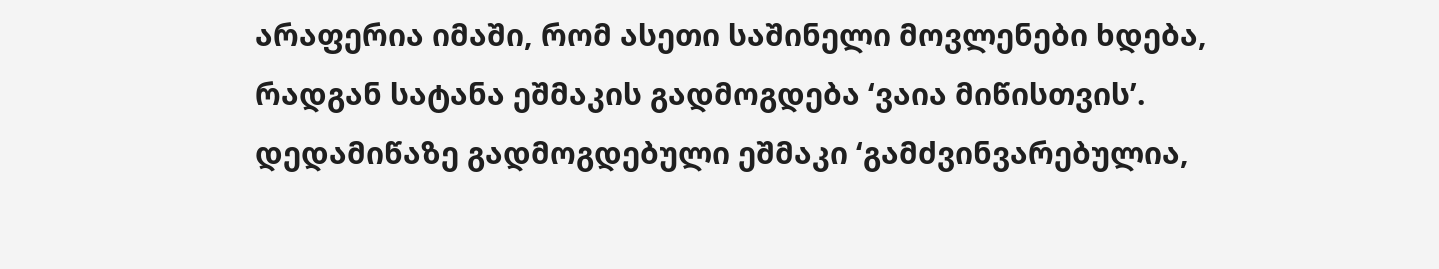არაფერია იმაში, რომ ასეთი საშინელი მოვლენები ხდება, რადგან სატანა ეშმაკის გადმოგდება ‘ვაია მიწისთვის’. დედამიწაზე გადმოგდებული ეშმაკი ‘გამძვინვარებულია,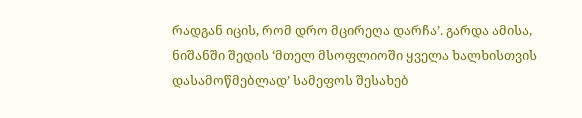რადგან იცის, რომ დრო მცირეღა დარჩა’. გარდა ამისა, ნიშანში შედის ‘მთელ მსოფლიოში ყველა ხალხისთვის დასამოწმებლად’ სამეფოს შესახებ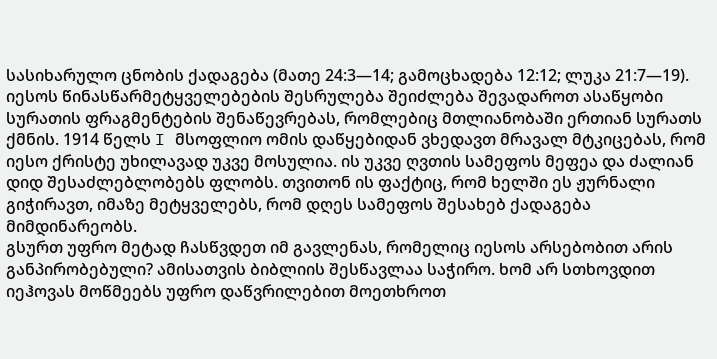სასიხარულო ცნობის ქადაგება (მათე 24:3—14; გამოცხადება 12:12; ლუკა 21:7—19).
იესოს წინასწარმეტყველებების შესრულება შეიძლება შევადაროთ ასაწყობი სურათის ფრაგმენტების შენაწევრებას, რომლებიც მთლიანობაში ერთიან სურათს ქმნის. 1914 წელს I მსოფლიო ომის დაწყებიდან ვხედავთ მრავალ მტკიცებას, რომ იესო ქრისტე უხილავად უკვე მოსულია. ის უკვე ღვთის სამეფოს მეფეა და ძალიან დიდ შესაძლებლობებს ფლობს. თვითონ ის ფაქტიც, რომ ხელში ეს ჟურნალი გიჭირავთ, იმაზე მეტყველებს, რომ დღეს სამეფოს შესახებ ქადაგება მიმდინარეობს.
გსურთ უფრო მეტად ჩასწვდეთ იმ გავლენას, რომელიც იესოს არსებობით არის განპირობებული? ამისათვის ბიბლიის შესწავლაა საჭირო. ხომ არ სთხოვდით იეჰოვას მოწმეებს უფრო დაწვრილებით მოეთხროთ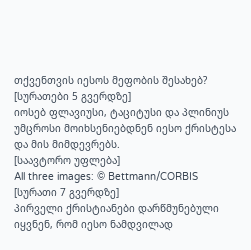თქვენთვის იესოს მეფობის შესახებ?
[სურათები 5 გვერდზე]
იოსებ ფლავიუსი, ტაციტუსი და პლინიუს უმცროსი მოიხსენიებდნენ იესო ქრისტესა და მის მიმდევრებს.
[საავტორო უფლება]
All three images: © Bettmann/CORBIS
[სურათი 7 გვერდზე]
პირველი ქრისტიანები დარწმუნებული იყვნენ, რომ იესო ნამდვილად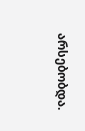არსებობდა.